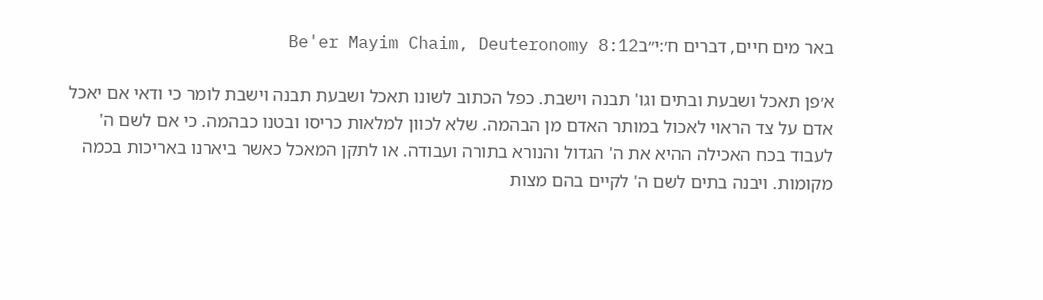באר מים חיים, דברים ח׳:י״בBe'er Mayim Chaim, Deuteronomy 8:12

א׳פן תאכל ושבעת ובתים וגו' תבנה וישבת. כפל הכתוב לשונו תאכל ושבעת תבנה וישבת לומר כי ודאי אם יאכל אדם על צד הראוי לאכול במותר האדם מן הבהמה. שלא לכוון למלאות כריסו ובטנו כבהמה. כי אם לשם ה' לעבוד בכח האכילה ההיא את ה' הגדול והנורא בתורה ועבודה. או לתקן המאכל כאשר ביארנו באריכות בכמה מקומות. ויבנה בתים לשם ה' לקיים בהם מצות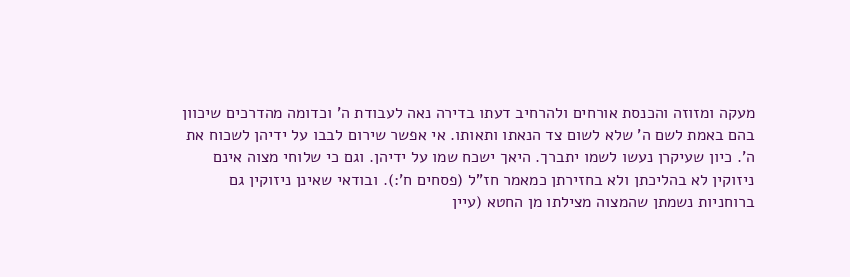מעקה ומזוזה והכנסת אורחים ולהרחיב דעתו בדירה נאה לעבודת ה' וכדומה מהדרכים שיכוון בהם באמת לשם ה' שלא לשום צד הנאתו ותאותו. אי אפשר שירום לבבו על ידיהן לשכוח את ה'. כיון שעיקרן נעשו לשמו יתברך. היאך ישכח שמו על ידיהן. וגם כי שלוחי מצוה אינם ניזוקין לא בהליכתן ולא בחזירתן כמאמר חז"ל (פסחים ח':). ובודאי שאינן ניזוקין גם ברוחניות נשמתן שהמצוה מצילתו מן החטא (עיין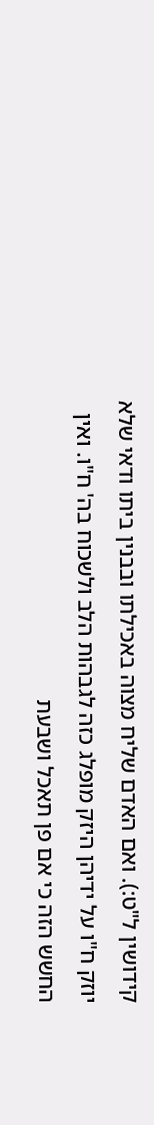קידושין ל"ט:). ואם האדם שליח מצוה באכילתו ובבנין ביתו ודאי שלא יוזק ח"ו על ידיהן היזק מופלג כזה לגבהות הלב ולשכוח בה' ח"ו. ואין החשש הזה כי אם פן תאכל ושבעת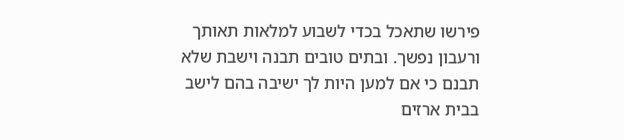פירשו שתאכל בכדי לשבוע למלאות תאותך ורעבון נפשך. ובתים טובים תבנה וישבת שלא תבנם כי אם למען היות לך ישיבה בהם לישב בבית ארזים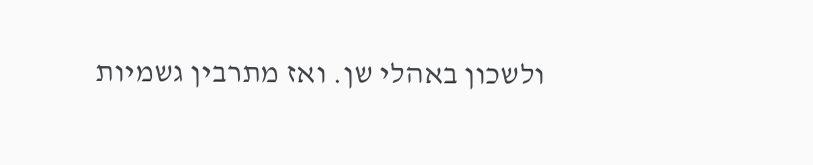ולשכון באהלי שן. ואז מתרבין גשמיות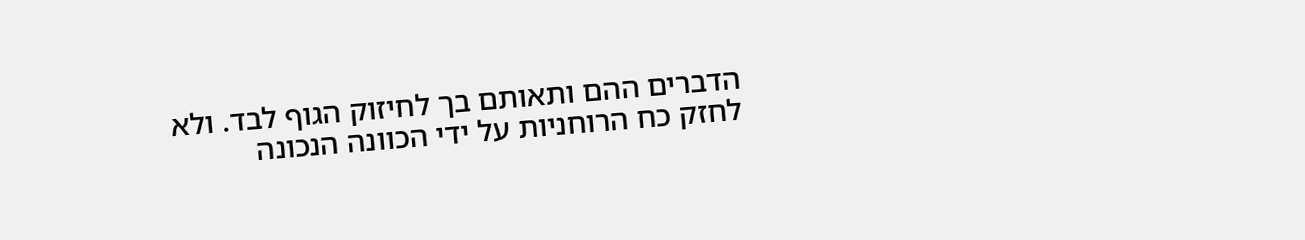הדברים ההם ותאותם בך לחיזוק הגוף לבד. ולא לחזק כח הרוחניות על ידי הכוונה הנכונה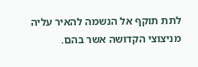לתת תוקף אל הנשמה להאיר עליה מניצוצי הקדושה אשר בהם.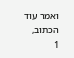ואמר עוד הכתוב,
1